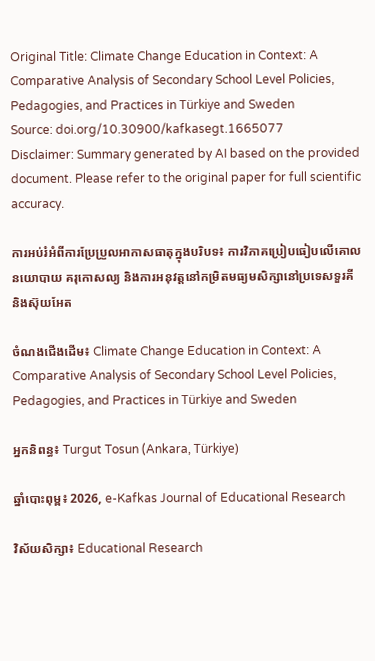Original Title: Climate Change Education in Context: A Comparative Analysis of Secondary School Level Policies, Pedagogies, and Practices in Türkiye and Sweden
Source: doi.org/10.30900/kafkasegt.1665077
Disclaimer: Summary generated by AI based on the provided document. Please refer to the original paper for full scientific accuracy.

ការអប់រំអំពីការប្រែប្រួលអាកាសធាតុក្នុងបរិបទ៖ ការវិភាគប្រៀបធៀបលើគោលនយោបាយ គរុកោសល្យ និងការអនុវត្តនៅកម្រិតមធ្យមសិក្សានៅប្រទេសទួរគី និងស៊ុយអែត

ចំណងជើងដើម៖ Climate Change Education in Context: A Comparative Analysis of Secondary School Level Policies, Pedagogies, and Practices in Türkiye and Sweden

អ្នកនិពន្ធ៖ Turgut Tosun (Ankara, Türkiye)

ឆ្នាំបោះពុម្ព៖ 2026, e-Kafkas Journal of Educational Research

វិស័យសិក្សា៖ Educational Research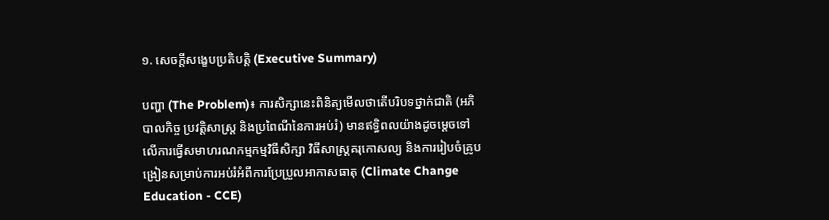១. សេចក្តីសង្ខេបប្រតិបត្តិ (Executive Summary)

បញ្ហា (The Problem)៖ ការសិក្សានេះពិនិត្យមើលថាតើបរិបទថ្នាក់ជាតិ (អភិបាលកិច្ច ប្រវត្តិសាស្ត្រ និងប្រពៃណីនៃការអប់រំ) មានឥទ្ធិពលយ៉ាងដូចម្តេចទៅលើការធ្វើសមាហរណកម្មកម្មវិធីសិក្សា វិធីសាស្ត្រគរុកោសល្យ និងការរៀបចំគ្រូបង្រៀនសម្រាប់ការអប់រំអំពីការប្រែប្រួលអាកាសធាតុ (Climate Change Education - CCE)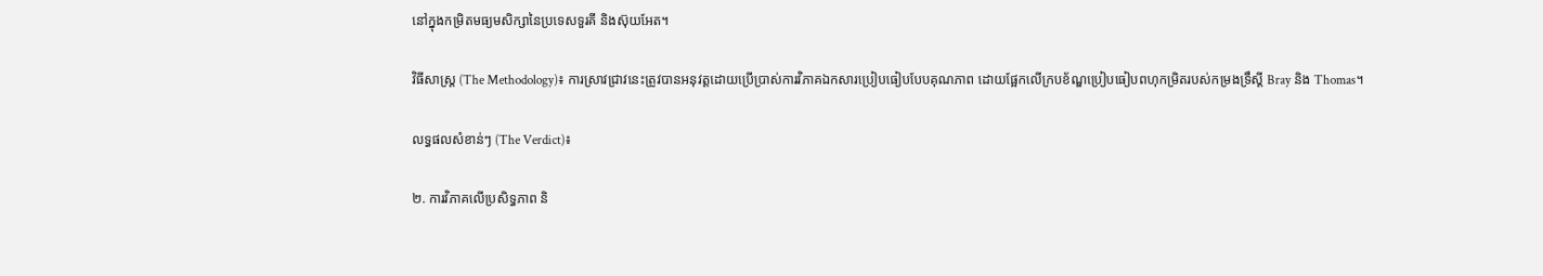នៅក្នុងកម្រិតមធ្យមសិក្សានៃប្រទេសទួរគី និងស៊ុយអែត។

វិធីសាស្ត្រ (The Methodology)៖ ការស្រាវជ្រាវនេះត្រូវបានអនុវត្តដោយប្រើប្រាស់ការវិភាគឯកសារប្រៀបធៀបបែបគុណភាព ដោយផ្អែកលើក្របខ័ណ្ឌប្រៀបធៀបពហុកម្រិតរបស់កម្រងទ្រឹស្តី Bray និង Thomas។

លទ្ធផលសំខាន់ៗ (The Verdict)៖

២. ការវិភាគលើប្រសិទ្ធភាព និ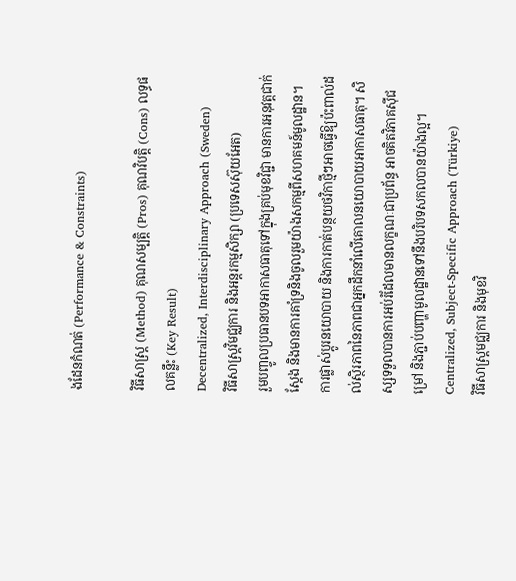ងដែនកំណត់ (Performance & Constraints)

វិធីសាស្ត្រ (Method) គុណសម្បត្តិ (Pros) គុណវិបត្តិ (Cons) លទ្ធផលគន្លឹះ (Key Result)
Decentralized, Interdisciplinary Approach (Sweden)
វិធីសាស្រ្តវិមជ្ឈការ និងអន្តរកម្មសិក្សា (ប្រទេសស៊ុយអែត)
រួមបញ្ចូលប្រធានបទអាកាសធាតុទៅក្នុងគ្រប់មុខវិជ្ជា មានការអនុវត្តជាក់ស្តែង និងមានការគាំទ្រនិងចូលរួមយ៉ាងសកម្មពីសហគមន៍មូលដ្ឋាន។ ការផ្លាស់ប្តូរនយោបាយ និងការកាត់បន្ថយថវិកាថ្មីៗអាចធ្វើឱ្យប៉ះពាល់ដល់ស្ថិរភាពនៃភាពជាអ្នកដឹកនាំលើគោលនយោបាយអាកាសធាតុ។ សិស្សទទួលបានការអប់រំដែលមានលក្ខណៈជាប្រព័ន្ធ អាចគិតវិភាគស៊ីជម្រៅ និងភ្ជាប់បញ្ហាមូលដ្ឋានទៅនឹងបរិបទសកលបានយ៉ាងល្អ។
Centralized, Subject-Specific Approach (Türkiye)
វិធីសាស្រ្តមជ្ឈការ និងមុខវិ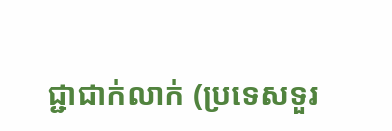ជ្ជាជាក់លាក់ (ប្រទេសទួរ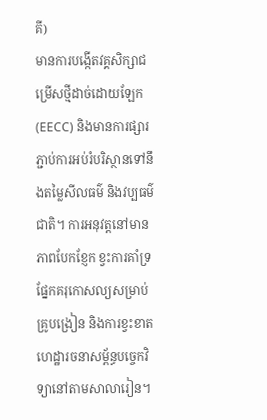គី)
មានការបង្កើតវគ្គសិក្សាជម្រើសថ្មីដាច់ដោយឡែក (EECC) និងមានការផ្សារភ្ជាប់ការអប់រំបរិស្ថានទៅនឹងតម្លៃសីលធម៌ និងវប្បធម៌ជាតិ។ ការអនុវត្តនៅមានភាពបែកខ្ញែក ខ្វះការគាំទ្រផ្នែកគរុកោសល្យសម្រាប់គ្រូបង្រៀន និងការខ្វះខាតហេដ្ឋារចនាសម្ព័ន្ធបច្ចេកវិទ្យានៅតាមសាលារៀន។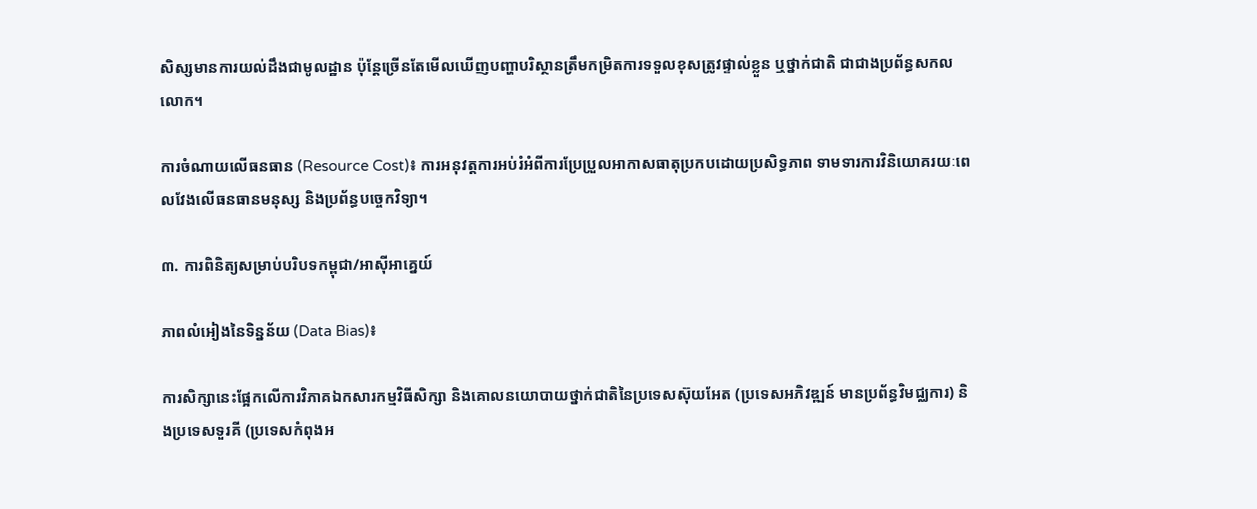សិស្សមានការយល់ដឹងជាមូលដ្ឋាន ប៉ុន្តែច្រើនតែមើលឃើញបញ្ហាបរិស្ថានត្រឹមកម្រិតការទទួលខុសត្រូវផ្ទាល់ខ្លួន ឬថ្នាក់ជាតិ ជាជាងប្រព័ន្ធសកលលោក។

ការចំណាយលើធនធាន (Resource Cost)៖ ការអនុវត្តការអប់រំអំពីការប្រែប្រួលអាកាសធាតុប្រកបដោយប្រសិទ្ធភាព ទាមទារការវិនិយោគរយៈពេលវែងលើធនធានមនុស្ស និងប្រព័ន្ធបច្ចេកវិទ្យា។

៣. ការពិនិត្យសម្រាប់បរិបទកម្ពុជា/អាស៊ីអាគ្នេយ៍

ភាពលំអៀងនៃទិន្នន័យ (Data Bias)៖

ការសិក្សានេះផ្អែកលើការវិភាគឯកសារកម្មវិធីសិក្សា និងគោលនយោបាយថ្នាក់ជាតិនៃប្រទេសស៊ុយអែត (ប្រទេសអភិវឌ្ឍន៍ មានប្រព័ន្ធវិមជ្ឈការ) និងប្រទេសទួរគី (ប្រទេសកំពុងអ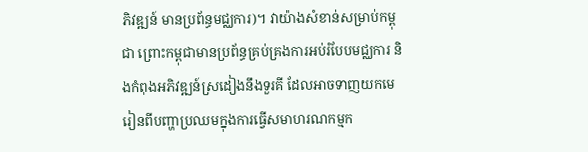ភិវឌ្ឍន៍ មានប្រព័ន្ធមជ្ឈការ)។ វាយ៉ាងសំខាន់សម្រាប់កម្ពុជា ព្រោះកម្ពុជាមានប្រព័ន្ធគ្រប់គ្រងការអប់រំបែបមជ្ឈការ និងកំពុងអភិវឌ្ឍន៍ស្រដៀងនឹងទួរគី ដែលអាចទាញយកមេរៀនពីបញ្ហាប្រឈមក្នុងការធ្វើសមាហរណកម្មក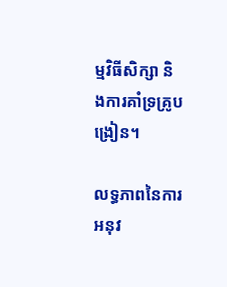ម្មវិធីសិក្សា និងការគាំទ្រគ្រូបង្រៀន។

លទ្ធភាពនៃការអនុវ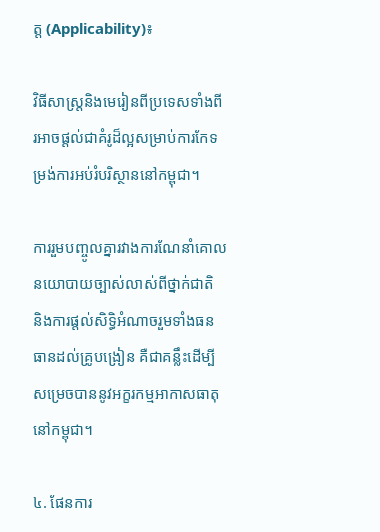ត្ត (Applicability)៖

វិធីសាស្រ្តនិងមេរៀនពីប្រទេសទាំងពីរអាចផ្តល់ជាគំរូដ៏ល្អសម្រាប់ការកែទម្រង់ការអប់រំបរិស្ថាននៅកម្ពុជា។

ការរួមបញ្ចូលគ្នារវាងការណែនាំគោលនយោបាយច្បាស់លាស់ពីថ្នាក់ជាតិ និងការផ្តល់សិទ្ធិអំណាចរួមទាំងធនធានដល់គ្រូបង្រៀន គឺជាគន្លឹះដើម្បីសម្រេចបាននូវអក្ខរកម្មអាកាសធាតុនៅកម្ពុជា។

៤. ផែនការ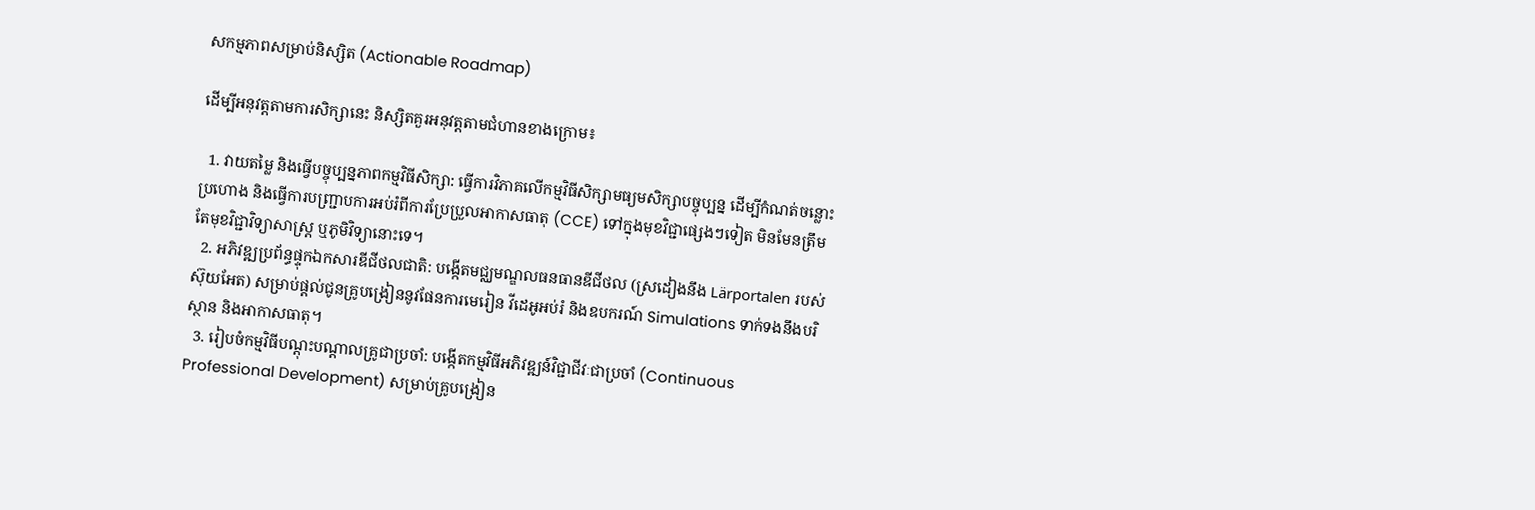សកម្មភាពសម្រាប់និស្សិត (Actionable Roadmap)

ដើម្បីអនុវត្តតាមការសិក្សានេះ និស្សិតគួរអនុវត្តតាមជំហានខាងក្រោម៖

  1. វាយតម្លៃ និងធ្វើបច្ចុប្បន្នភាពកម្មវិធីសិក្សា: ធ្វើការវិភាគលើកម្មវិធីសិក្សាមធ្យមសិក្សាបច្ចុប្បន្ន ដើម្បីកំណត់ចន្លោះប្រហោង និងធ្វើការបញ្ជ្រាបការអប់រំពីការប្រែប្រួលអាកាសធាតុ (CCE) ទៅក្នុងមុខវិជ្ជាផ្សេងៗទៀត មិនមែនត្រឹមតែមុខវិជ្ជាវិទ្យាសាស្ត្រ ឬភូមិវិទ្យានោះទេ។
  2. អភិវឌ្ឍប្រព័ន្ធផ្ទុកឯកសារឌីជីថលជាតិ: បង្កើតមជ្ឈមណ្ឌលធនធានឌីជីថល (ស្រដៀងនឹង Lärportalen របស់ស៊ុយអែត) សម្រាប់ផ្តល់ជូនគ្រូបង្រៀននូវផែនការមេរៀន វីដេអូអប់រំ និងឧបករណ៍ Simulations ទាក់ទងនឹងបរិស្ថាន និងអាកាសធាតុ។
  3. រៀបចំកម្មវិធីបណ្តុះបណ្តាលគ្រូជាប្រចាំ: បង្កើតកម្មវិធីអភិវឌ្ឍន៍វិជ្ជាជីវៈជាប្រចាំ (Continuous Professional Development) សម្រាប់គ្រូបង្រៀន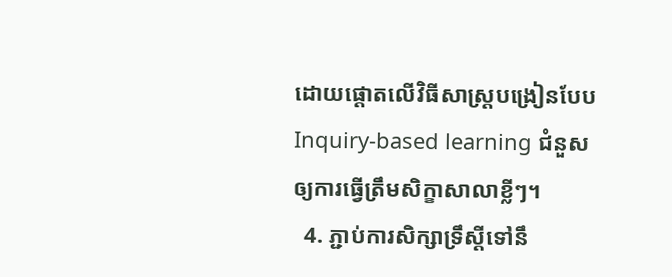ដោយផ្តោតលើវិធីសាស្ត្របង្រៀនបែប Inquiry-based learning ជំនួសឲ្យការធ្វើត្រឹមសិក្ខាសាលាខ្លីៗ។
  4. ភ្ជាប់ការសិក្សាទ្រឹស្តីទៅនឹ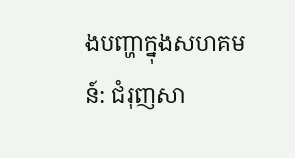ងបញ្ហាក្នុងសហគមន៍: ជំរុញសា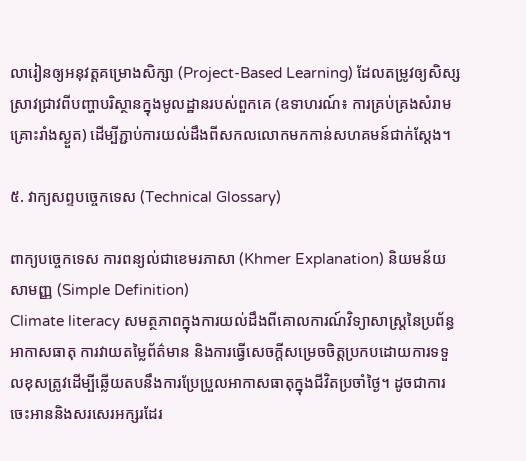លារៀនឲ្យអនុវត្តគម្រោងសិក្សា (Project-Based Learning) ដែលតម្រូវឲ្យសិស្សស្រាវជ្រាវពីបញ្ហាបរិស្ថានក្នុងមូលដ្ឋានរបស់ពួកគេ (ឧទាហរណ៍៖ ការគ្រប់គ្រងសំរាម គ្រោះរាំងស្ងួត) ដើម្បីភ្ជាប់ការយល់ដឹងពីសកលលោកមកកាន់សហគមន៍ជាក់ស្តែង។

៥. វាក្យសព្ទបច្ចេកទេស (Technical Glossary)

ពាក្យបច្ចេកទេស ការពន្យល់ជាខេមរភាសា (Khmer Explanation) និយមន័យសាមញ្ញ (Simple Definition)
Climate literacy សមត្ថភាពក្នុងការយល់ដឹងពីគោលការណ៍វិទ្យាសាស្ត្រនៃប្រព័ន្ធអាកាសធាតុ ការវាយតម្លៃព័ត៌មាន និងការធ្វើសេចក្តីសម្រេចចិត្តប្រកបដោយការទទួលខុសត្រូវដើម្បីឆ្លើយតបនឹងការប្រែប្រួលអាកាសធាតុក្នុងជីវិតប្រចាំថ្ងៃ។ ដូចជាការចេះអាននិងសរសេរអក្សរដែរ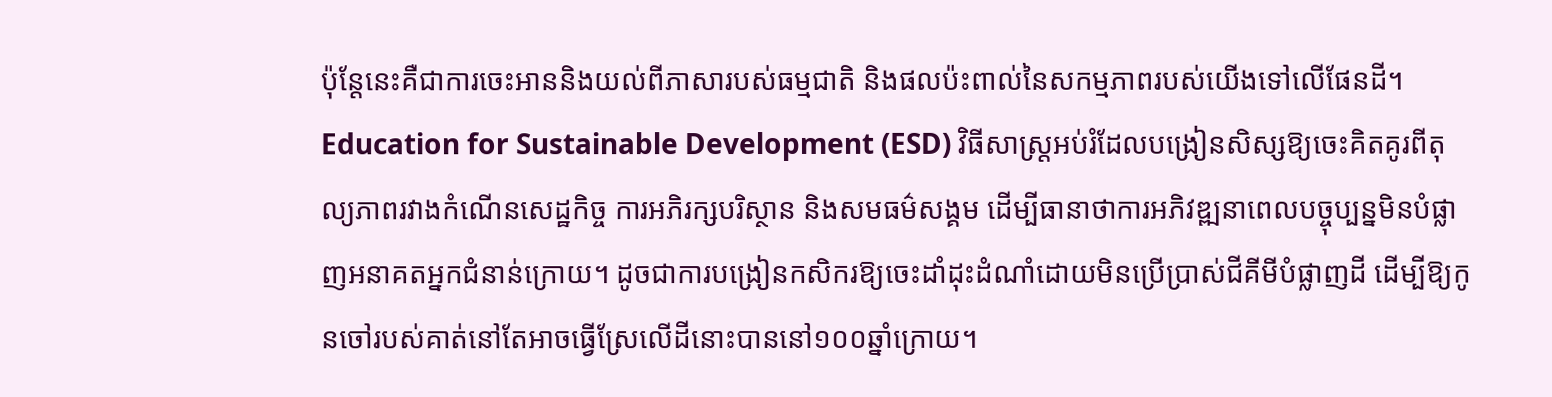ប៉ុន្តែនេះគឺជាការចេះអាននិងយល់ពីភាសារបស់ធម្មជាតិ និងផលប៉ះពាល់នៃសកម្មភាពរបស់យើងទៅលើផែនដី។
Education for Sustainable Development (ESD) វិធីសាស្ត្រអប់រំដែលបង្រៀនសិស្សឱ្យចេះគិតគូរពីតុល្យភាពរវាងកំណើនសេដ្ឋកិច្ច ការអភិរក្សបរិស្ថាន និងសមធម៌សង្គម ដើម្បីធានាថាការអភិវឌ្ឍនាពេលបច្ចុប្បន្នមិនបំផ្លាញអនាគតអ្នកជំនាន់ក្រោយ។ ដូចជាការបង្រៀនកសិករឱ្យចេះដាំដុះដំណាំដោយមិនប្រើប្រាស់ជីគីមីបំផ្លាញដី ដើម្បីឱ្យកូនចៅរបស់គាត់នៅតែអាចធ្វើស្រែលើដីនោះបាននៅ១០០ឆ្នាំក្រោយ។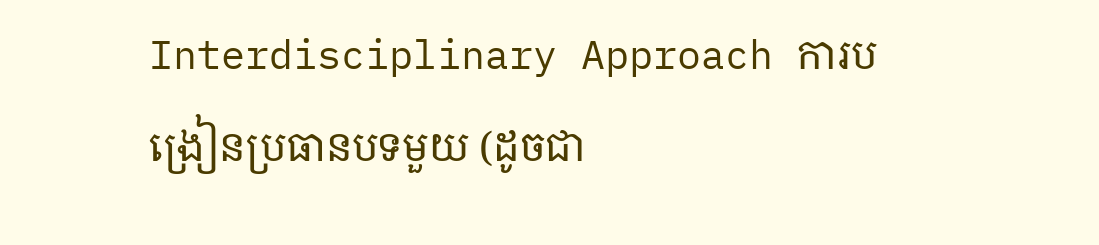Interdisciplinary Approach ការបង្រៀនប្រធានបទមួយ (ដូចជា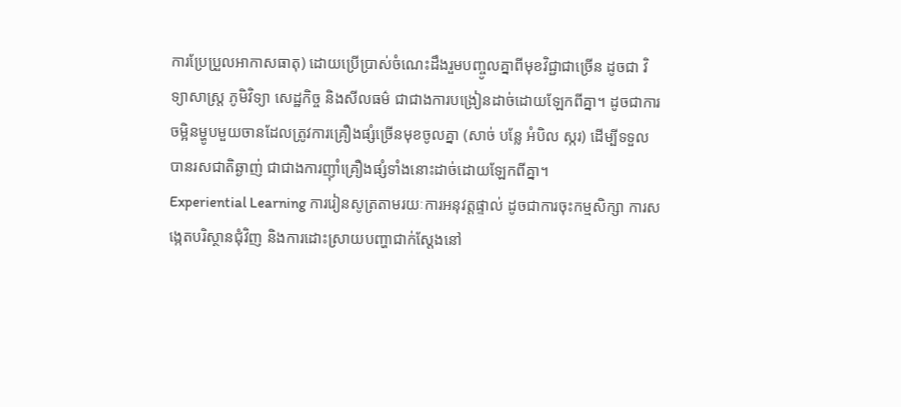ការប្រែប្រួលអាកាសធាតុ) ដោយប្រើប្រាស់ចំណេះដឹងរួមបញ្ចូលគ្នាពីមុខវិជ្ជាជាច្រើន ដូចជា វិទ្យាសាស្ត្រ ភូមិវិទ្យា សេដ្ឋកិច្ច និងសីលធម៌ ជាជាងការបង្រៀនដាច់ដោយឡែកពីគ្នា។ ដូចជាការចម្អិនម្ហូបមួយចានដែលត្រូវការគ្រឿងផ្សំច្រើនមុខចូលគ្នា (សាច់ បន្លែ អំបិល ស្ករ) ដើម្បីទទួលបានរសជាតិឆ្ងាញ់ ជាជាងការញ៉ាំគ្រឿងផ្សំទាំងនោះដាច់ដោយឡែកពីគ្នា។
Experiential Learning ការរៀនសូត្រតាមរយៈការអនុវត្តផ្ទាល់ ដូចជាការចុះកម្មសិក្សា ការសង្កេតបរិស្ថានជុំវិញ និងការដោះស្រាយបញ្ហាជាក់ស្តែងនៅ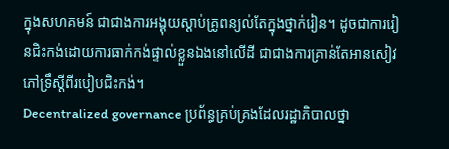ក្នុងសហគមន៍ ជាជាងការអង្គុយស្តាប់គ្រូពន្យល់តែក្នុងថ្នាក់រៀន។ ដូចជាការរៀនជិះកង់ដោយការធាក់កង់ផ្ទាល់ខ្លួនឯងនៅលើដី ជាជាងការគ្រាន់តែអានសៀវភៅទ្រឹស្តីពីរបៀបជិះកង់។
Decentralized governance ប្រព័ន្ធគ្រប់គ្រងដែលរដ្ឋាភិបាលថ្នា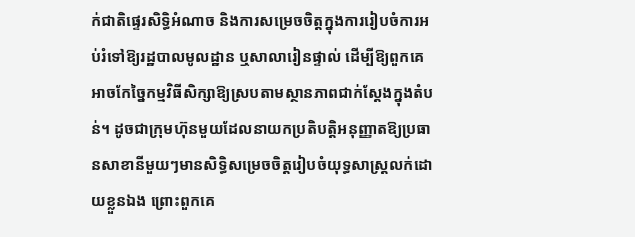ក់ជាតិផ្ទេរសិទ្ធិអំណាច និងការសម្រេចចិត្តក្នុងការរៀបចំការអប់រំទៅឱ្យរដ្ឋបាលមូលដ្ឋាន ឬសាលារៀនផ្ទាល់ ដើម្បីឱ្យពួកគេអាចកែច្នៃកម្មវិធីសិក្សាឱ្យស្របតាមស្ថានភាពជាក់ស្តែងក្នុងតំបន់។ ដូចជាក្រុមហ៊ុនមួយដែលនាយកប្រតិបត្តិអនុញ្ញាតឱ្យប្រធានសាខានីមួយៗមានសិទ្ធិសម្រេចចិត្តរៀបចំយុទ្ធសាស្ត្រលក់ដោយខ្លួនឯង ព្រោះពួកគេ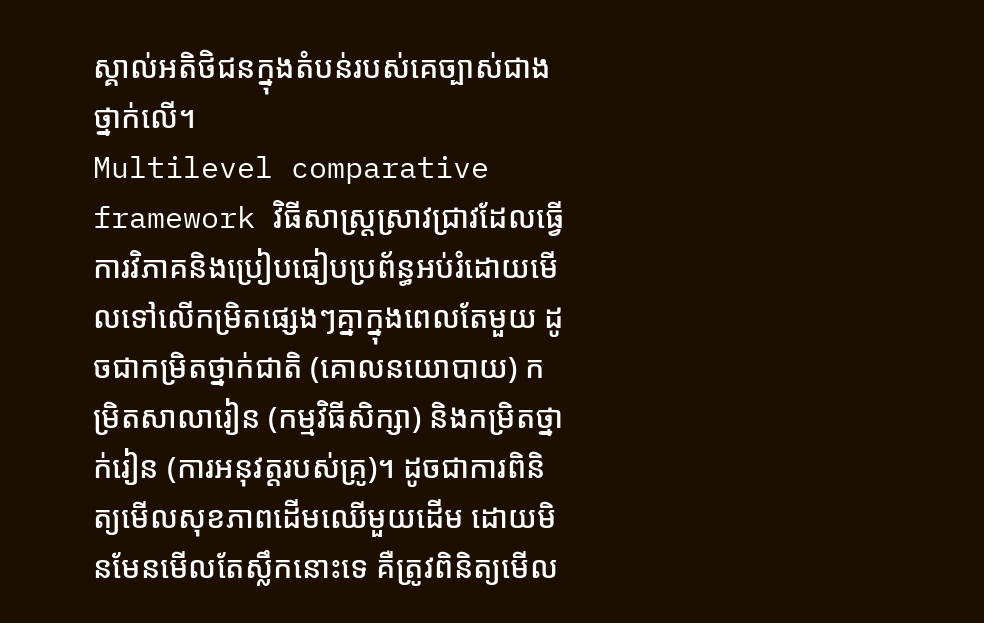ស្គាល់អតិថិជនក្នុងតំបន់របស់គេច្បាស់ជាងថ្នាក់លើ។
Multilevel comparative framework វិធីសាស្ត្រស្រាវជ្រាវដែលធ្វើការវិភាគនិងប្រៀបធៀបប្រព័ន្ធអប់រំដោយមើលទៅលើកម្រិតផ្សេងៗគ្នាក្នុងពេលតែមួយ ដូចជាកម្រិតថ្នាក់ជាតិ (គោលនយោបាយ) កម្រិតសាលារៀន (កម្មវិធីសិក្សា) និងកម្រិតថ្នាក់រៀន (ការអនុវត្តរបស់គ្រូ)។ ដូចជាការពិនិត្យមើលសុខភាពដើមឈើមួយដើម ដោយមិនមែនមើលតែស្លឹកនោះទេ គឺត្រូវពិនិត្យមើល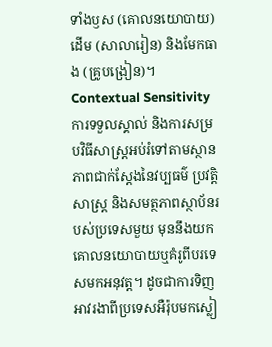ទាំងឫស (គោលនយោបាយ) ដើម (សាលារៀន) និងមែកធាង (គ្រូបង្រៀន)។
Contextual Sensitivity ការទទួលស្គាល់ និងការសម្របវិធីសាស្ត្រអប់រំទៅតាមស្ថានភាពជាក់ស្តែងនៃវប្បធម៌ ប្រវត្តិសាស្ត្រ និងសមត្ថភាពស្ថាប័នរបស់ប្រទេសមួយ មុននឹងយកគោលនយោបាយឬគំរូពីបរទេសមកអនុវត្ត។ ដូចជាការទិញអាវរងាពីប្រទេសអឺរ៉ុបមកស្លៀ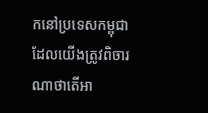កនៅប្រទេសកម្ពុជា ដែលយើងត្រូវពិចារណាថាតើអា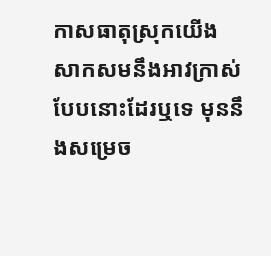កាសធាតុស្រុកយើងសាកសមនឹងអាវក្រាស់បែបនោះដែរឬទេ មុននឹងសម្រេច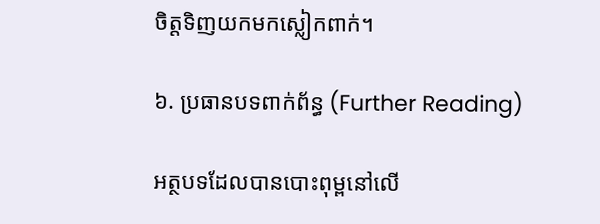ចិត្តទិញយកមកស្លៀកពាក់។

៦. ប្រធានបទពាក់ព័ន្ធ (Further Reading)

អត្ថបទដែលបានបោះពុម្ពនៅលើ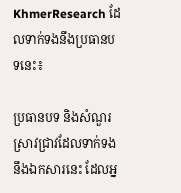KhmerResearch ដែលទាក់ទងនឹងប្រធានបទនេះ៖

ប្រធានបទ និងសំណួរស្រាវជ្រាវដែលទាក់ទងនឹងឯកសារនេះ ដែលអ្ន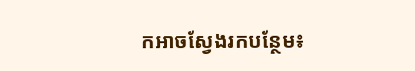កអាចស្វែងរកបន្ថែម៖